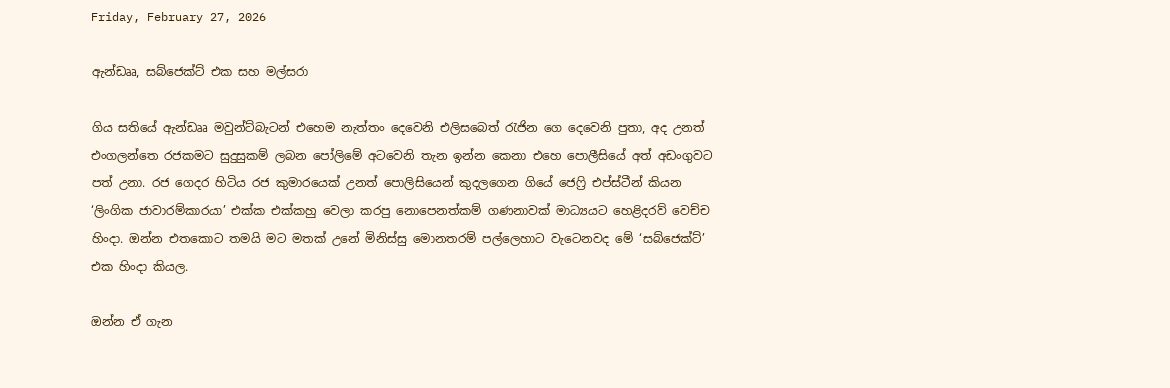Friday, February 27, 2026

ඇන්ඩෲ, සබ්ජෙක්ට් එක සහ මල්සරා

ගිය සතියේ ඇන්ඩෲ මවුන්ට්බැටන් එහෙම නැත්තං දෙවෙනි එලිසබෙත් රැජින ගෙ දෙවෙනි පුතා, අද උනත් එංගලන්තෙ රජකමට සුදුසුකම් ලබන පෝලිමේ අටවෙනි තැන ඉන්න කෙනා එහෙ පොලීසියේ අත් අඩංගුවට පත් උනා. රජ ගෙදර හිටිය රජ කුමාරයෙක් උනත් පොලිසියෙන් කුදලගෙන ගියේ ජෙෆ්‍රි එප්ස්ටීන් කියන ‘ලිංගික ජාවාරම්කාරයා’ එක්ක එක්කහු වෙලා කරපු නොපෙනත්කම් ගණනාවක් මාධ්‍යයට හෙළිදරව් වෙච්ච හිංදා. ඔන්න එතකොට තමයි මට මතක් උනේ මිනිස්සු මොනතරම් පල්ලෙහාට වැටෙනවද මේ ‘සබ්ජෙක්ට්’ එක හිංදා කියල.

ඔන්න ඒ ගැන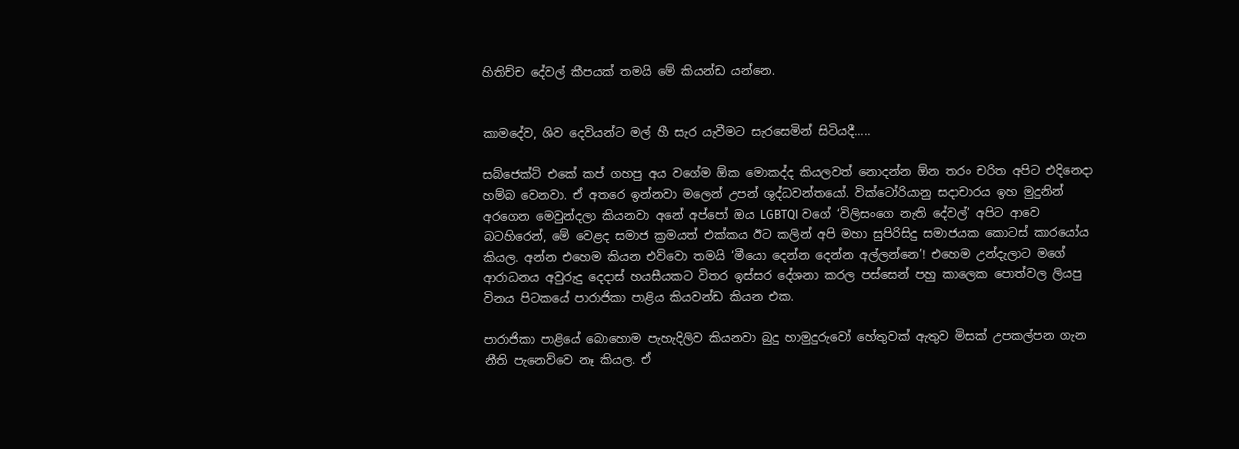හිතිච්ච දේවල් කීපයක් තමයි මේ කියන්ඩ යන්නෙ.


කාමදේව, ශිව දෙවියන්ට මල් හී සැර යැවීමට සැරසෙමින් සිටියදී.....

සබ්ජෙක්ට් එකේ කප් ගහපු අය වගේම ඕක මොකද්ද කියලවත් නොදන්න ඕන තරං චරිත අපිට එදිනෙදා හම්බ වෙනවා. ඒ අතරෙ ඉන්නවා මලෙන් උපන් ශුද්ධවන්තයෝ. වික්ටෝරියානු සදාචාරය ඉහ මුදුනින් අරගෙන මෙවුන්දලා කියනවා අනේ අප්පෝ ඔය LGBTQI වගේ ‘විලිසංගෙ නැති දේවල්’ අපිට ආවෙ බටහිරෙන්, මේ වෙළද සමාජ ක්‍රමයත් එක්කය ඊට කලින් අපි මහා සුපිරිසිදු සමාජයක කොටස් කාරයෝය කියල. අන්න එහෙම කියන එව්වො තමයි ‘මීයො දෙන්න දෙන්න අල්ලන්නෙ’! එහෙම උන්දැලාට මගේ ආරාධනය අවුරුදු දෙදාස් හයසීයකට විතර ඉස්සර දේශනා කරල පස්සෙන් පහු කාලෙක පොත්වල ලියපු විනය පිටකයේ පාරාජිකා පාළිය කියවන්ඩ කියන එක.

පාරාජිකා පාළියේ බොහොම පැහැදිලිව කියනවා බුදු හාමුදුරුවෝ හේතුවක් ඇතුව මිසක් උපකල්පන ගැන නීති පැනෙව්වෙ නෑ කියල. ඒ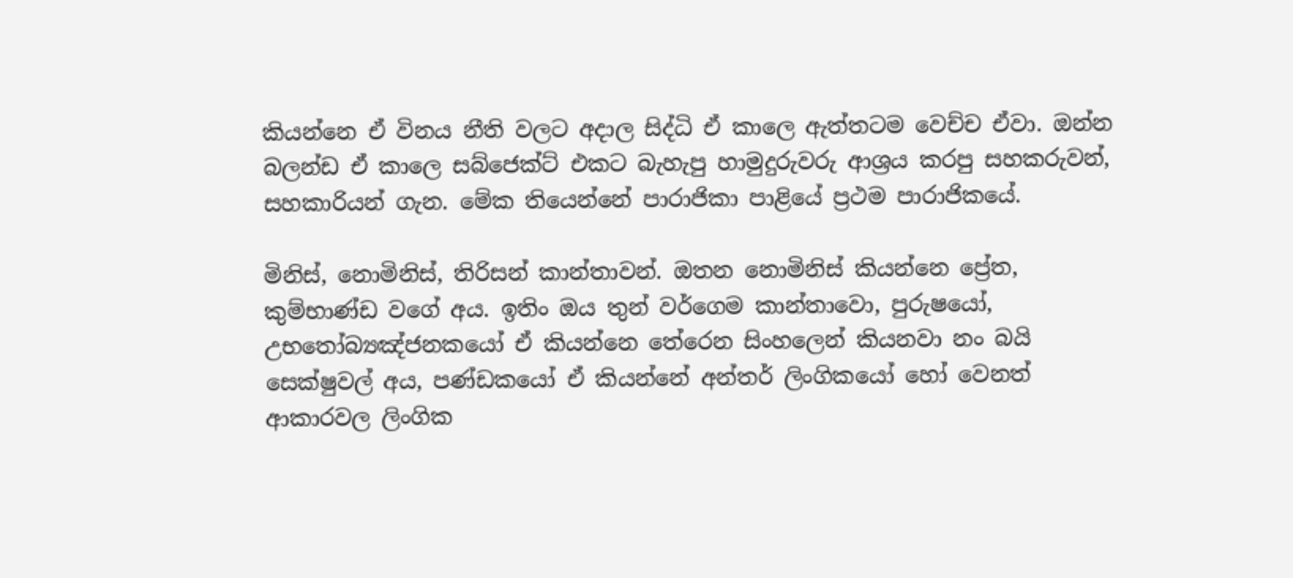කියන්නෙ ඒ විනය නීති වලට අදාල සිද්ධි ඒ කාලෙ ඇත්තටම වෙච්ච ඒවා. ඔන්න බලන්ඩ ඒ කාලෙ සබ්ජෙක්ට් එකට බැහැපු හාමුදුරුවරු ආශ්‍රය කරපු සහකරුවන්, සහකාරියන් ගැන. මේක තියෙන්නේ පාරාජිකා පාළියේ ප්‍රථම පාරාජිකයේ.

මිනිස්, නොමිනිස්, තිරිසන් කාන්තාවන්. ඔතන නොමිනිස් කියන්නෙ ප්‍රේත, කුම්භාණ්ඩ වගේ අය. ඉතිං ඔය තුන් වර්ගෙම කාන්තාවො, පුරුෂයෝ, උභතෝබ්‍යඤ්ජනකයෝ ඒ කියන්නෙ තේරෙන සිංහලෙන් කියනවා නං බයි සෙක්ෂුවල් අය, පණ්ඩකයෝ ඒ කියන්නේ අන්තර් ලිංගිකයෝ හෝ වෙනත් ආකාරවල ලිංගික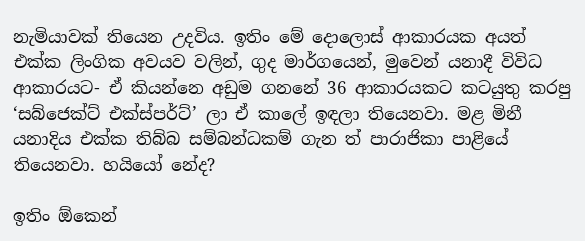නැමියාවක් තියෙන උදවිය. ඉතිං මේ දොලොස් ආකාරයක අයත් එක්ක ලිංගික අවයව වලින්, ගුද මාර්ගයෙන්, මුවෙන් යනාදී විවිධ ආකාරයට- ඒ කියන්නෙ අඩුම ගනනේ 36 ආකාරයකට කටයුතු කරපු ‘සබ්ජෙක්ට් එක්ස්පර්ට්’ ලා ඒ කාලේ ඉඳලා තියෙනවා. මළ මිනී යනාදිය එක්ක තිබ්බ සම්බන්ධකම් ගැන ත් පාරාජිකා පාළියේ තියෙනවා. හයියෝ නේද?

ඉතිං ඕකෙන්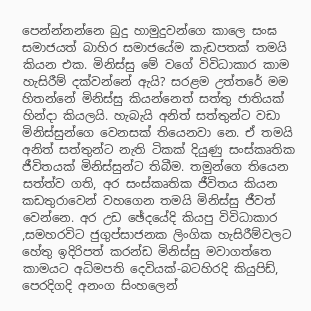පෙන්න්නන්නෙ බුදු හාමුදුවන්ගෙ කාලෙ සංඝ සමාජයත් බාහිර සමාජයේම කැඩපතක් තමයි කියන එක. මිනිස්සු මේ වගේ විවිධාකාර කාම හැසිරීම් දක්වන්නේ ඇයි? සරළම උත්තරේ මම හිතන්නේ මිනිස්සු කියන්නෙත් සත්තු ජාතියක් හින්දා කියලයි. හැබැයි අනිත් සත්තුන්ට වඩා මිනිස්සුන්ගෙ වෙනසක් තියෙනවා නෙ. ඒ තමයි අනිත් සත්තුන්ට නැති ටිකක් දියුණු සංස්කෘතික ජීවිතයක් මිනිස්සුන්ට තිබීම. තමුන්ගෙ තියෙන සත්ත්ව ගති, අර සංස්කෘතික ජීවිතය කියන කඩතුරාවෙන් වහගෙන තමයි මිනිස්සු ජීවත් වෙන්නෙ. අර උඩ ඡේදයේදි කියපු විවිධාකාර ,සමහරවිට ජුගුප්සාජනක ලිංගික හැසිරීම්වලට හේතු ඉදිරිපත් කරන්ඩ මිනිස්සු මවාගත්තෙ කාමයට අධිමපති දෙවියක්-බටහිරදි කියුපිඩ්, පෙරදිගදි අනංග සිංහලෙන්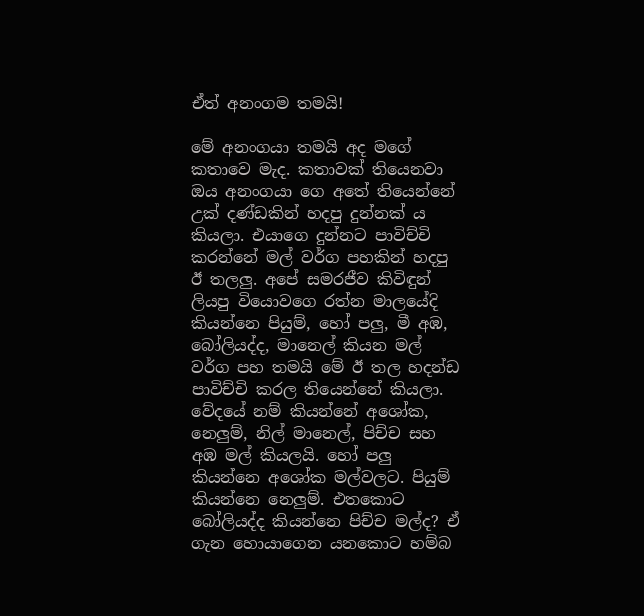ඒත් අනංගම තමයි!

මේ අනංගයා තමයි අද මගේ කතාවෙ මැද. කතාවක් තියෙනවා ඔය අනංගයා ගෙ අතේ තියෙන්නේ උක් දණ්ඩකින් හදපු දුන්නක් ය කියලා. එයාගෙ දුන්නට පාවිච්චි කරන්නේ මල් වර්ග පහකින් හදපු ඊ තලලු. අපේ සමරජීව කිවිඳුන් ලියපු වියොවගෙ රත්න මාලයේදි කියන්නෙ පියුම්, හෝ පලු, මී අඹ, බෝලියද්ද, මානෙල් කියන මල් වර්ග පහ තමයි මේ ඊ තල හදන්ඩ පාවිච්චි කරල තියෙන්නේ කියලා. වේදයේ නම් කියන්නේ අශෝක, නෙලුම්, නිල් මානෙල්, පිච්ච සහ අඹ මල් කියලයි. හෝ පලු කියන්නෙ අශෝක මල්වලට. පියුම් කියන්නෙ නෙලුම්. එතකොට බෝලියද්ද කියන්නෙ පිච්ච මල්ද? ඒ ගැන හොයාගෙන යනකොට හම්බ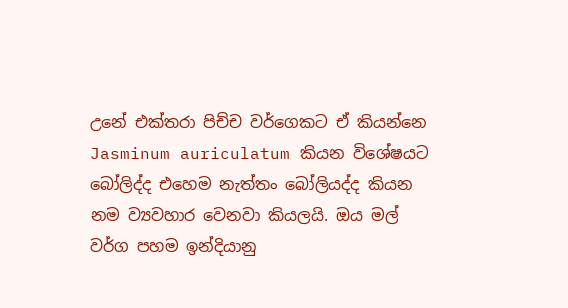උනේ එක්තරා පිච්ච වර්ගෙකට ඒ කියන්නෙ Jasminum auriculatum කියන විශේෂයට බෝලිද්ද එහෙම නැත්තං බෝලියද්ද කියන නම ව්‍යවහාර වෙනවා කියලයි. ඔය මල් වර්ග පහම ඉන්දියානු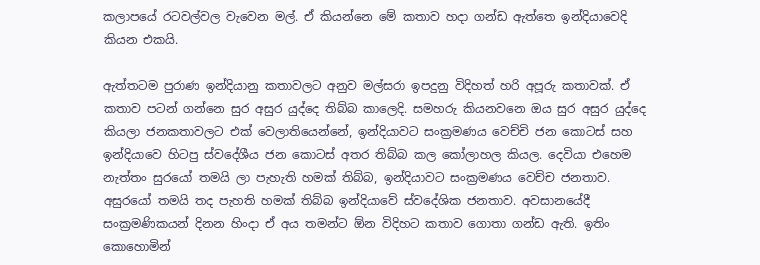කලාපයේ රටවල්වල වැවෙන මල්. ඒ කියන්නෙ මේ කතාව හදා ගන්ඩ ඇත්තෙ ඉන්දියාවෙදි කියන එකයි.

ඇත්තටම පුරාණ ඉන්දියානු කතාවලට අනුව මල්සරා ඉපදුනු විදිහත් හරි අපූරු කතාවක්. ඒ කතාව පටන් ගන්නෙ සුර අසුර යුද්දෙ තිබ්බ කාලෙදි. සමහරු කියනවනෙ ඔය සුර අසුර යුද්දෙ කියලා ජනකතාවලට එක් වෙලාතියෙන්නේ, ඉන්දියාවට සංක්‍රමණය වෙච්චි ජන කොටස් සහ ඉන්දියාවෙ හිටපු ස්වදේශීය ජන කොටස් අතර තිබ්බ කල කෝලාහල කියල. දෙවියා එහෙම නැත්තං සුරයෝ තමයි ලා පැහැති හමක් තිබ්බ, ඉන්දියාවට සංක්‍රමණය වෙච්ච ජනතාව. අසුරයෝ තමයි තද පැහති හමක් තිබ්බ ඉන්දියාවේ ස්වදේශික ජනතාව. අවසානයේදී සංක්‍රමණිකයන් දිනන හිංදා ඒ අය තමන්ට ඕන විදිහට කතාව ගොතා ගන්ඩ ඇති. ඉතිං කොහොමින්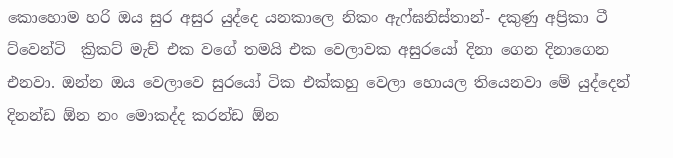කොහොම හරි ඔය සුර අසුර යුද්දෙ යනකාලෙ නිකං ඇෆ්ඝනිස්තාන්- දකුණු අප්‍රිකා ටී ට්වෙන්ටි  ක්‍රිකට් මැච් එක වගේ තමයි එක වෙලාවක අසුරයෝ දිනා ගෙන දිනාගෙන එනවා. ඔන්න ඔය වෙලාවෙ සුරයෝ ටික එක්කහු වෙලා හොයල තියෙනවා මේ යුද්දෙන් දිනන්ඩ ඕන නං මොකද්ද කරන්ඩ ඕන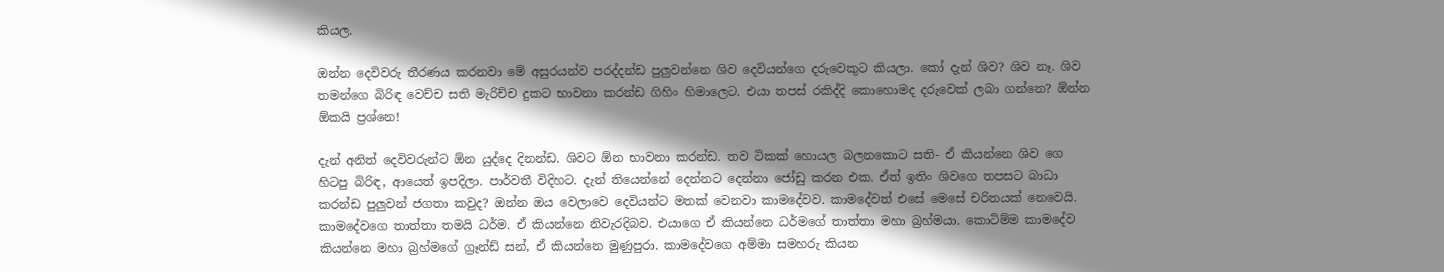කියල.

ඔන්න දෙවිවරු තීරණය කරනවා මේ අසුරයන්ව පරද්දන්ඩ පුලුවන්නෙ ශිව දෙවියන්ගෙ දරුවෙකුට කියලා. කෝ දැන් ශිව? ශිව නෑ. ශිව තමන්ගෙ බිරිඳ වෙච්ච සති මැරිච්ච දුකට භාවනා කරන්ඩ ගිහිං හිමාලෙට. එයා තපස් රකිද්දි කොහොමද දරුවෙක් ලබා ගන්නෙ? ඕන්න ඕකයි ප්‍රශ්නෙ!

දැන් අනිත් දෙවිවරුන්ට ඕන යුද්දෙ දිනන්ඩ. ශිවට ඕන භාවනා කරන්ඩ. තව ටිකක් හොයල බලනකොට සති- ඒ කියන්නෙ ශිව ගෙ හිටපු බිරිඳ, ආයෙත් ඉපදිලා. පාර්වතී විදිහට. දැන් තියෙන්නේ දෙන්නට දෙන්නා ජෝඩු කරන එක. ඒත් ඉතිං ශිවගෙ තපසට බාධා කරන්ඩ පුලුවන් ජගතා කවුද? ඔන්න ඔය වෙලාවෙ දෙවියන්ට මතක් වෙනවා කාමදේවව. කාමදේවත් එසේ මෙසේ චරිතයක් නෙවෙයි. කාමදේවගෙ තාත්තා තමයි ධර්ම. ඒ කියන්නෙ නිවැරදිබව. එයාගෙ ඒ කියන්නෙ ධර්මගේ තාත්තා මහා බ්‍රහ්මයා. කොටිම්ම කාමදේව කියන්නෙ මහා බ්‍රහ්මගේ ග්‍රෑන්ඩ් සන්, ඒ කියන්නෙ මුණුපුරා. කාමදේවගෙ අම්මා සමහරු කියන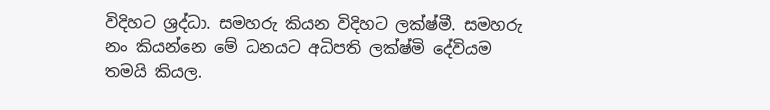විදිහට ශ්‍රද්ධා. සමහරු කියන විදිහට ලක්ෂ්මී. සමහරු නං කියන්නෙ මේ ධනයට අධිපති ලක්ෂ්මි දේවියම තමයි කියල.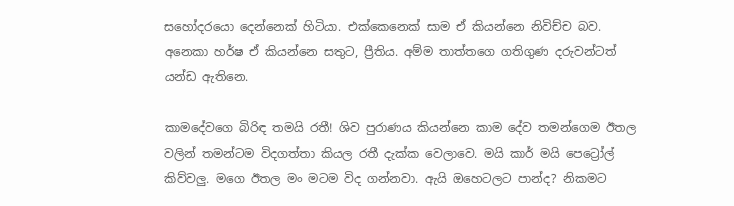සහෝදරයො දෙන්නෙක් හිටියා. එක්කෙනෙක් සාම ඒ කියන්නෙ නිවිච්ච බව. අනෙකා හර්ෂ ඒ කියන්නෙ සතුට, ප්‍රීතිය. අම්ම තාත්තගෙ ගතිගුණ දරුවන්ටත් යන්ඩ ඇතිනෙ.

කාමදේවගෙ බිරිඳ තමයි රතී! ශිව පුරාණය කියන්නෙ කාම දේව තමන්ගෙම ඊතල වලින් තමන්ටම විදගත්තා කියල රතී දැක්ක වෙලාවෙ. මයි කාර් මයි පෙට්‍රෝල් කිව්වලු. මගෙ ඊතල මං මටම විද ගන්නවා. ඇයි ඔහෙටලට පාන්ද? නිකමට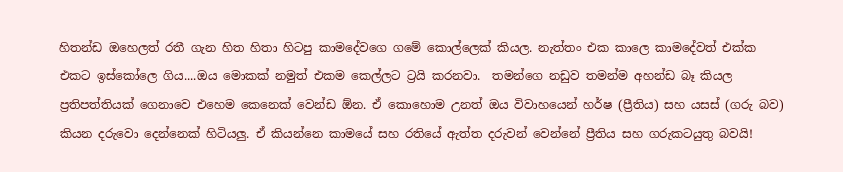හිතන්ඩ ඔහෙලත් රතී ගැන හිත හිතා හිටපු කාමදේවගෙ ගමේ කොල්ලෙක් කියල. නැත්තං එක කාලෙ කාමදේවත් එක්ක එකට ඉස්කෝලෙ ගිය....ඔය මොකක් නමුත් එකම කෙල්ලට ට්‍රයි කරනවා.  තමන්ගෙ නඩුව තමන්ම අහන්ඩ බෑ කියල ප්‍රතිපත්තියක් ගෙනාවෙ එහෙම කෙනෙක් වෙන්ඩ ඕන. ඒ කොහොම උනත් ඔය විවාහයෙන් හර්ෂ (ප්‍රීතිය) සහ යසස් (ගරු බව) කියන දරුවො දෙන්නෙක් හිටියලු. ඒ කියන්නෙ කාමයේ සහ රතියේ ඇත්ත දරුවන් වෙන්නේ ප්‍රීතිය සහ ගරුකටයුතු බවයි!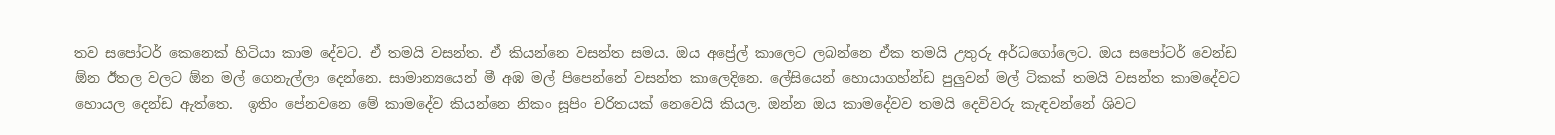තව සපෝටර් කෙනෙක් හිටියා කාම දේවට. ඒ තමයි වසන්ත. ඒ කියන්නෙ වසන්ත සමය. ඔය අප්‍රේල් කාලෙට ලබන්නෙ ඒක තමයි උතුරු අර්ධගෝලෙට. ඔය සපෝටර් වෙන්ඩ ඕන ඊතල වලට ඕන මල් ගෙනැල්ලා දෙන්නෙ. සාමාන්‍යයෙන් මී අඹ මල් පිපෙන්නේ වසන්ත කාලෙදිනෙ. ලේසියෙන් හොයාගහ්න්ඩ පුලුවන් මල් ටිකක් තමයි වසන්ත කාමදේවට හොයල දෙන්ඩ ඇත්තෙ.  ඉතිං පේනවනෙ මේ කාමදේව කියන්නෙ නිකං සූපිං චරිතයක් නෙවෙයි කියල. ඔන්න ඔය කාමදේවව තමයි දෙවිවරු කැඳවන්නේ ශිවට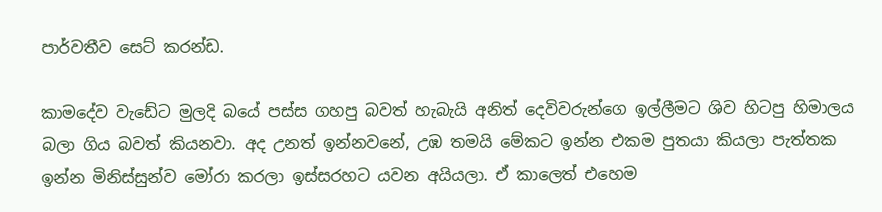පාර්වතීව සෙට් කරන්ඩ.

කාමදේව වැඩේට මුලදි බයේ පස්ස ගහපු බවත් හැබැයි අනිත් දෙවිවරුන්ගෙ ඉල්ලීමට ශිව හිටපු හිමාලය බලා ගිය බවත් කියනවා. අද උනත් ඉන්නවනේ, උඹ තමයි මේකට ඉන්න එකම පුතයා කියලා පැත්තක ඉන්න මිනිස්සුන්ව මෝරා කරලා ඉස්සරහට යවන අයියලා. ඒ කාලෙත් එහෙම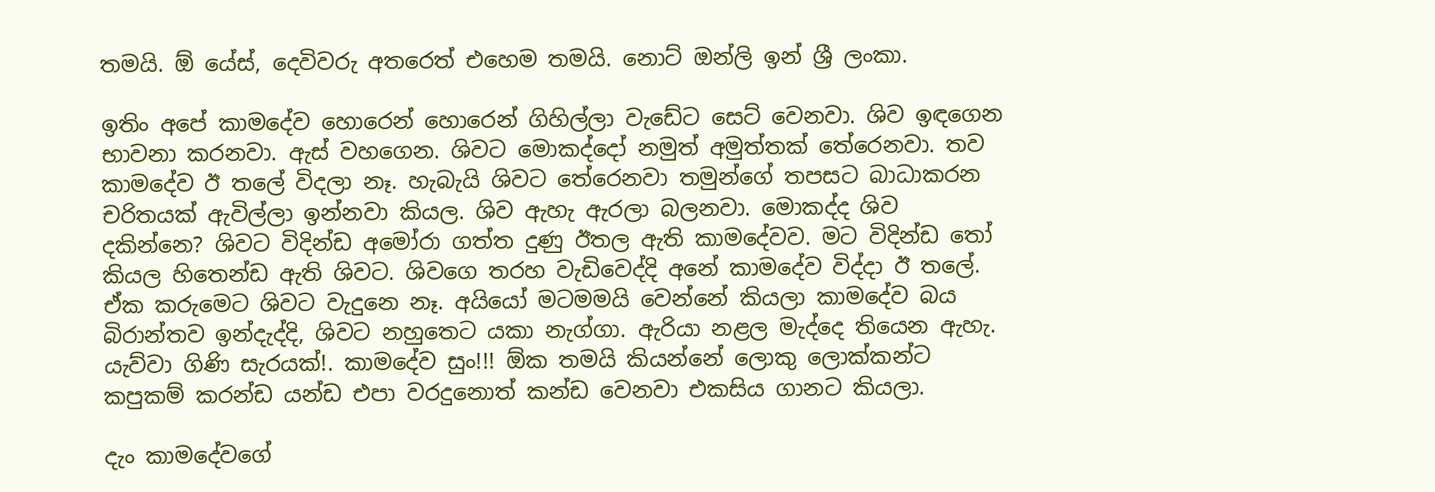තමයි. ඕ යේස්, දෙවිවරු අතරෙත් එහෙම තමයි. නොට් ඔන්ලි ඉන් ශ්‍රී ලංකා.

ඉතිං අපේ කාමදේව හොරෙන් හොරෙන් ගිහිල්ලා වැඩේට සෙට් වෙනවා. ශිව ඉඳගෙන භාවනා කරනවා. ඇස් වහගෙන. ශිවට මොකද්දෝ නමුත් අමුත්තක් තේරෙනවා. තව කාමදේව ඊ තලේ විදලා නෑ. හැබැයි ශිවට තේරෙනවා තමුන්ගේ තපසට බාධාකරන චරිතයක් ඇවිල්ලා ඉන්නවා කියල. ශිව ඇහැ ඇරලා බලනවා. මොකද්ද ශිව දකින්නෙ? ශිවට විදින්ඩ අමෝරා ගත්ත දුණු ඊතල ඇති කාමදේවව. මට විදින්ඩ තෝ කියල හිතෙන්ඩ ඇති ශිවට. ශිවගෙ තරහ වැඩිවෙද්දි අනේ කාමදේව විද්දා ඊ තලේ. ඒක කරුමෙට ශිවට වැදුනෙ නෑ. අයියෝ මටමමයි වෙන්නේ කියලා කාමදේව බය බිරාන්තව ඉන්දැද්දි, ශිවට නහුතෙට යකා නැග්ගා. ඇරියා නළල මැද්දෙ තියෙන ඇහැ. යැව්වා ගිණි සැරයක්!. කාමදේව සුං!!! ඕක තමයි කියන්නේ ලොකු ලොක්කන්ට කපුකම් කරන්ඩ යන්ඩ එපා වරදුනොත් කන්ඩ වෙනවා එකසිය ගානට කියලා.

දැං කාමදේවගේ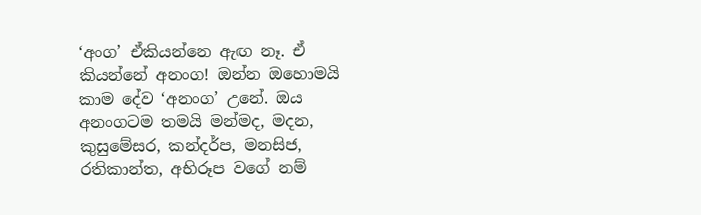‘අංග’ ඒකියන්නෙ ඇඟ නෑ. ඒ කියන්නේ අනංග! ඔන්න ඔහොමයි කාම දේව ‘අනංග’ උනේ. ඔය අනංගටම තමයි මන්මද, මදන, කුසුමේසර, කන්දර්ප, මනසිජ, රතිකාන්ත, අභිරූප වගේ නම්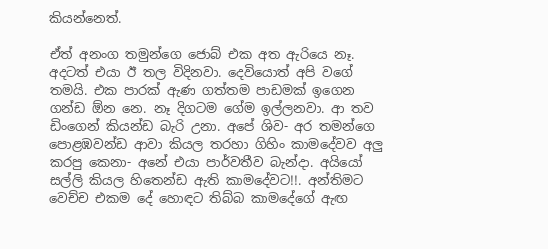කියන්නෙත්.

ඒත් අනංග තමුන්ගෙ ජොබ් එක අත ඇරියෙ නෑ. අදටත් එයා ඊ තල විදිනවා. දෙවියොත් අපි වගේ තමයි. එක පාරක් ඇණ ගත්තම පාඩමක් ඉගෙන ගන්ඩ ඕන නෙ. නෑ දිගටම ගේම ඉල්ලනවා. ආ තව ඩිංගෙන් කියන්ඩ බැරි උනා. අපේ ශිව- අර තමන්ගෙ පොළඹවන්ඩ ආවා කියල තරහා ගිහිං කාමදේවව අලු කරපු කෙනා- අනේ එයා පාර්වතීව බැන්දා. අයියෝ සල්ලි කියල හිතෙන්ඩ ඇති කාමදේවට!!. අන්තිමට වෙච්ච එකම දේ හොඳට තිබ්බ කාමදේගේ ඇඟ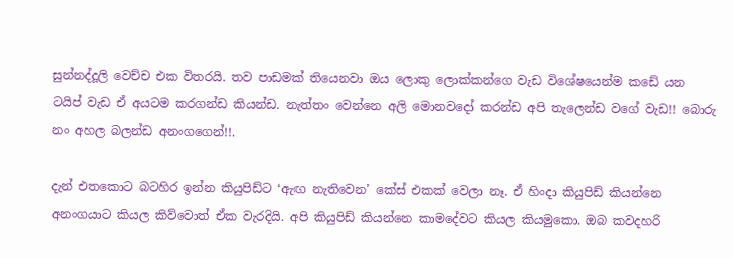සුන්නද්දූලි වෙච්ච එක විතරයි. තව පාඩමක් තියෙනවා ඔය ලොකු ලොක්කන්ගෙ වැඩ විශේෂයෙන්ම කඩේ යන ටයිප් වැඩ ඒ අයටම කරගන්ඩ කියන්ඩ. නැත්තං වෙන්නෙ අලි මොනවදෝ කරන්ඩ අපි තැලෙන්ඩ වගේ වැඩ!! බොරු නං අහල බලන්ඩ අනංගගෙන්!!.

දැන් එතකොට බටහිර ඉන්න කියුපිඩ්ට ‘ඇඟ නැතිවෙන’ කේස් එකක් වෙලා නෑ. ඒ හිංදා කියුපිඩ් කියන්නෙ අනංගයාට කියල කිව්වොත් ඒක වැරදියි. අපි කියුපිඩ් කියන්නෙ කාමදේවට කියල කියමුකො. ඔබ කවදහරි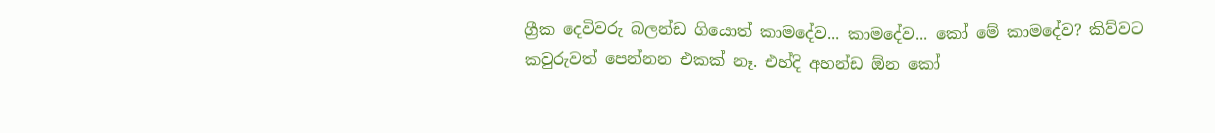ග්‍රීක දෙවිවරු බලන්ඩ ගියොත් කාමදේව... කාමදේව... කෝ මේ කාමදේව? කිව්වට කවුරුවත් පෙන්නන එකක් නෑ. එහ්දි අහන්ඩ ඕන කෝ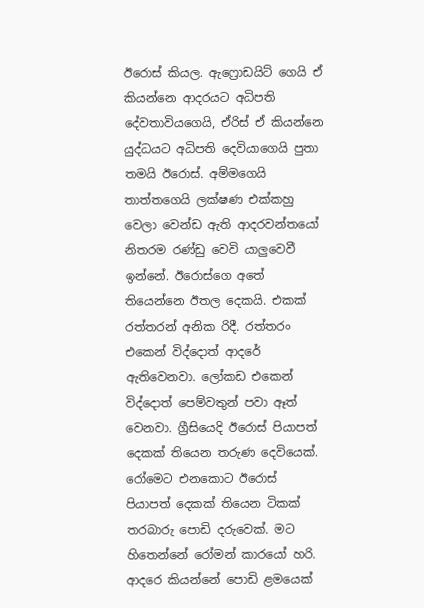ඊරොස් කියල. ඇෆ්‍රොඩයිට් ගෙයි ඒ කියන්නෙ ආදරයට අධිපති දේවතාවියගෙයි, ඒරිස් ඒ කියන්නෙ යුද්ධයට අධිපති දෙවියාගෙයි පුතා තමයි ඊරොස්. අම්මගෙයි තාත්තගෙයි ලක්ෂණ එක්කහු වෙලා වෙන්ඩ ඇති ආදරවන්තයෝ නිතරම රණ්ඩු වෙවි යාලුවෙවී ඉන්නේ. ඊරොස්ගෙ අතේ  තියෙන්නෙ ඊතල දෙකයි. එකක් රත්තරන් අනික රිදී. රත්තරං එකෙන් විද්දොත් ආදරේ ඇතිවෙනවා. ලෝකඩ එකෙන් විද්දොත් පෙම්වතුන් පවා ඈත් වෙනවා. ග්‍රීසියෙදි ඊරොස් පියාපත් දෙකක් තියෙන තරුණ දෙවියෙක්. රෝමෙට එනකොට ඊරොස් පියාපත් දෙකක් තියෙන ටිකක් තරබාරු පොඩි දරුවෙක්. මට හිතෙන්නේ රෝමන් කාරයෝ හරි. ආදරෙ කියන්නේ පොඩි ළමයෙක්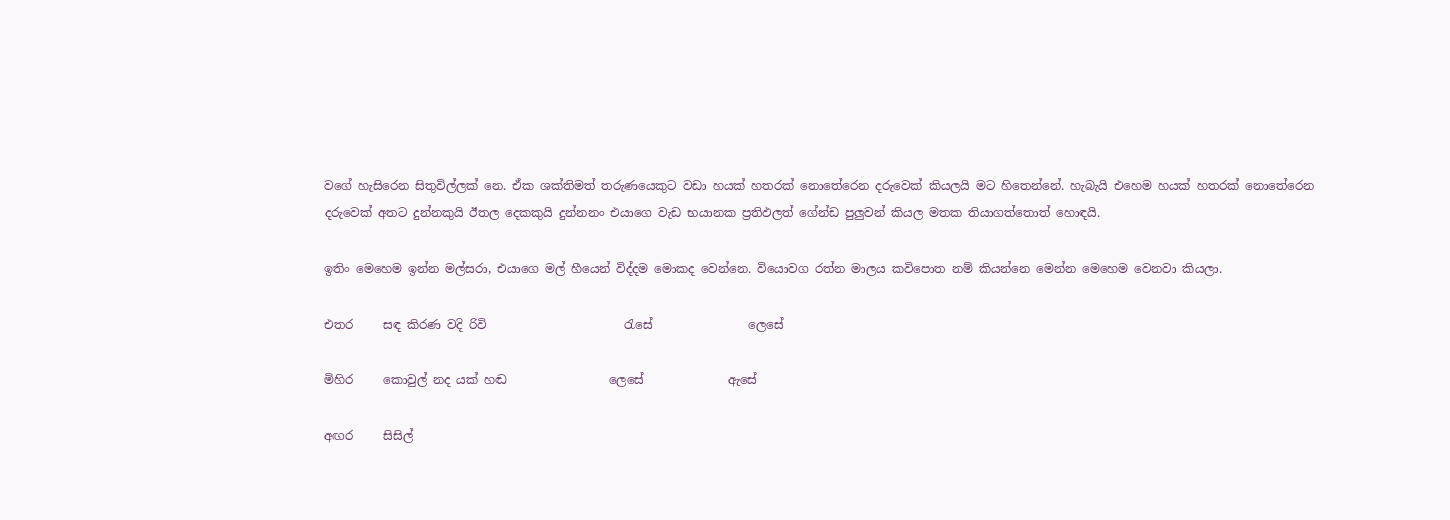වගේ හැසිරෙන සිතුවිල්ලක් නෙ. ඒක ශක්තිමත් තරුණයෙකුට වඩා හයක් හතරක් නොතේරෙන දරුවෙක් කියලයි මට හිතෙන්නේ. හැබැයි එහෙම හයක් හතරක් නොතේරෙන දරුවෙක් අතට දුන්නකුයි ඊතල දෙකකුයි දුන්නනං එයාගෙ වැඩ භයානක ප්‍රතිඵලත් ගේන්ඩ පුලුවන් කියල මතක තියාගත්තොත් හොඳයි.

ඉතිං මෙහෙම ඉන්න මල්සරා, එයාගෙ මල් හීයෙන් විද්දම මොකද වෙන්නෙ. වියොවග රත්න මාලය කවිපොත නම් කියන්නෙ මෙන්න මෙහෙම වෙනවා කියලා.

එතර     සඳ කිරණ වදි රිවි                       රැසේ                ලෙසේ

මිහිර     කොවුල් නද යක් හඬ                 ලෙසේ              ඇසේ

අඟර     සිසිල්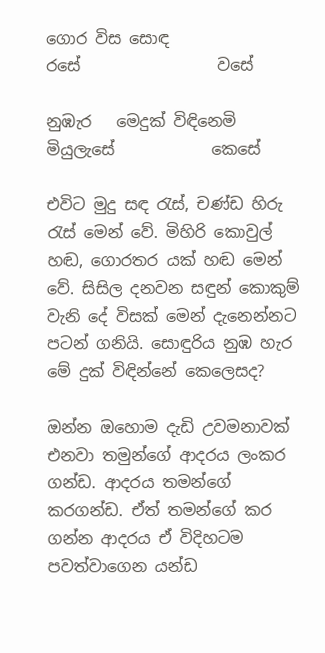ගොර විස සොඳ                රසේ                 වසේ

නුඹැර   මෙදුක් විඳිනෙමි                         මියුලැසේ            කෙසේ

එවිට මුදු සඳ රැස්, චණ්ඩ හිරු රැස් මෙන් වේ. මිහිරි කොවුල් හඬ, ගොරතර යක් හඬ මෙන් වේ. සිසිල දනවන සඳුන් කොකුම් වැනි දේ විසක් මෙන් දැනෙන්නට පටන් ගනියි. සොඳුරිය නුඹ හැර මේ දුක් විඳින්නේ කෙලෙසද?

ඔන්න ඔහොම දැඩි උවමනාවක් එනවා තමුන්ගේ ආදරය ලංකර ගන්ඩ. ආදරය තමන්ගේ කරගන්ඩ. ඒත් තමන්ගේ කර ගන්න ආදරය ඒ විදිහටම පවත්වාගෙන යන්ඩ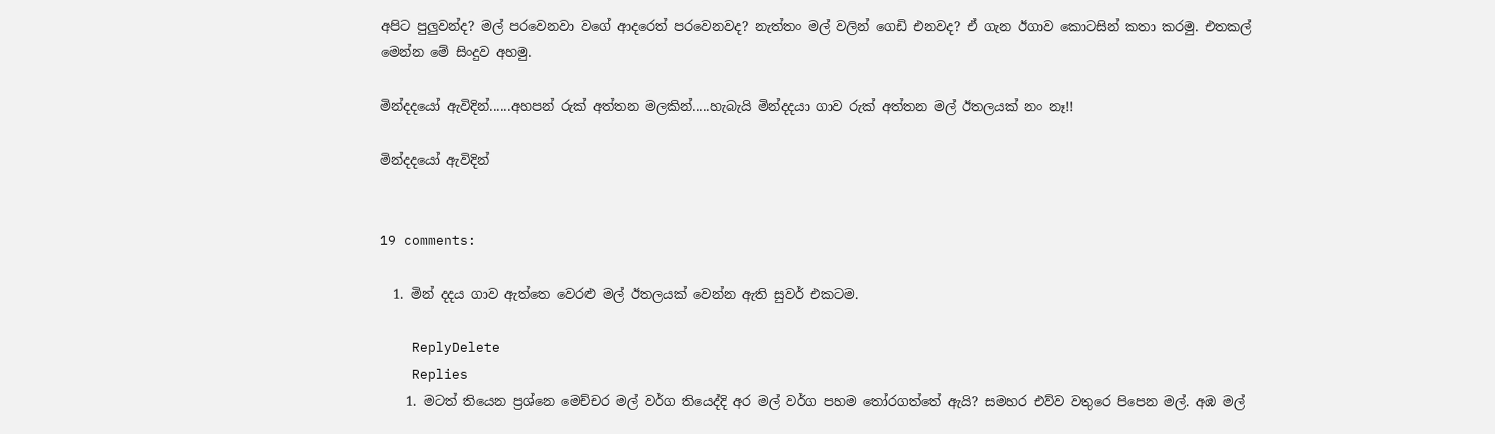අපිට පුලුවන්ද? මල් පරවෙනවා වගේ ආදරෙත් පරවෙනවද? නැත්තං මල් වලින් ගෙඩි එනවද? ඒ ගැන ඊගාව කොටසින් කතා කරමු. එතකල් මෙන්න මේ සිංදුව අහමු.

මින්දදයෝ ඇවිදින්......අහපන් රුක් අත්තන මලකින්.....හැබැයි මින්දදයා ගාව රුක් අත්තන මල් ඊතලයක් නං නෑ!!

මින්දදයෝ ඇවිදින්


19 comments:

  1. මින් දදය ගාව ඇත්තෙ වෙරළු මල් ඊතලයක් වෙන්න ඇති සුවර් එකටම.

    ReplyDelete
    Replies
    1. මටත් තියෙන ප්‍රශ්නෙ මෙච්චර මල් වර්ග තියෙද්දි අර මල් වර්ග පහම තෝරගත්තේ ඇයි? සමහර එව්ව වතුරෙ පිපෙන මල්. අඹ මල්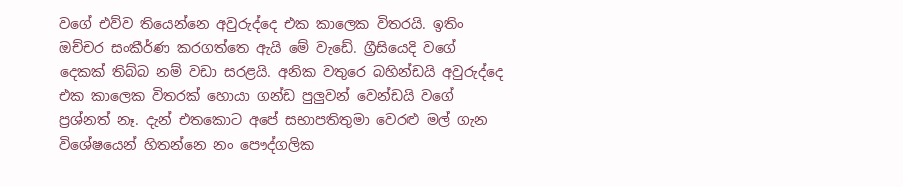වගේ එව්ව තියෙන්නෙ අවුරුද්දෙ එක කාලෙක විතරයි. ඉතිං ඔච්චර සංකීර්ණ කරගත්තෙ ඇයි මේ වැඩේ. ග්‍රීසියෙදි වගේ දෙකක් තිබ්බ නම් වඩා සරළයි. අනික වතුරෙ බහින්ඩයි අවුරුද්දෙ එක කාලෙක විතරක් හොයා ගන්ඩ පුලුවන් වෙන්ඩයි වගේ ප්‍රශ්නත් නෑ. දැන් එතකොට අපේ සභාපතිතුමා වෙරළු මල් ගැන විශේෂයෙන් හිතන්නෙ නං පෞද්ගලික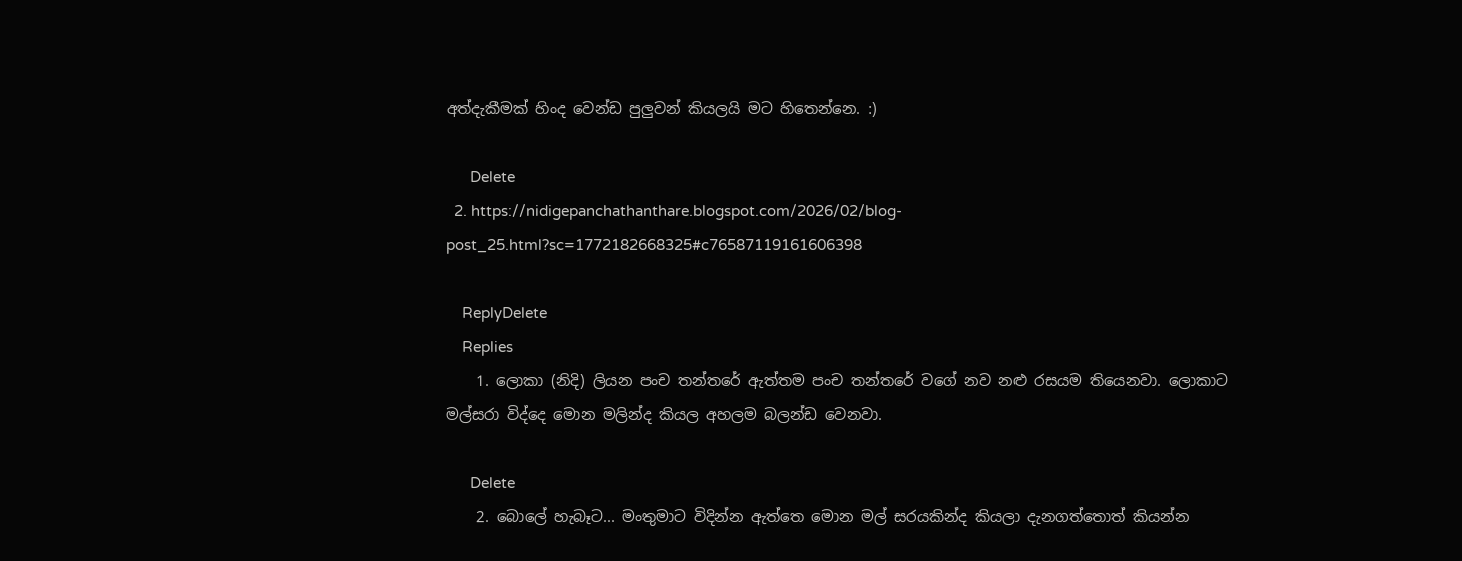අත්දැකීමක් හිංද වෙන්ඩ පුලුවන් කියලයි මට හිතෙන්නෙ. :)

      Delete
  2. https://nidigepanchathanthare.blogspot.com/2026/02/blog-post_25.html?sc=1772182668325#c76587119161606398

    ReplyDelete
    Replies
    1. ලොකා (නිදි) ලියන පංච තන්තරේ ඇත්තම පංච තන්තරේ වගේ නව නළු රසයම තියෙනවා. ලොකාට මල්සරා විද්දෙ මොන මලින්ද කියල අහලම බලන්ඩ වෙනවා.

      Delete
    2. බොලේ හැබෑට... මංතුමාට විදින්න ඇත්තෙ මොන මල් සරයකින්ද කියලා දැනගත්තොත් කියන්න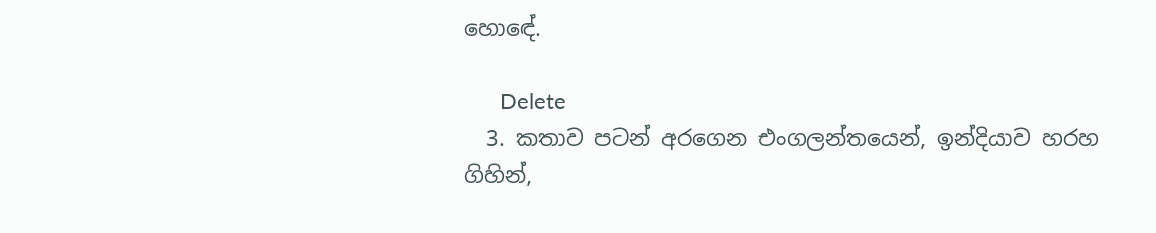හොඳේ.

      Delete
  3. කතාව පටන් අරගෙන එංගලන්තයෙන්, ඉන්දියාව හරහ ගිහින්,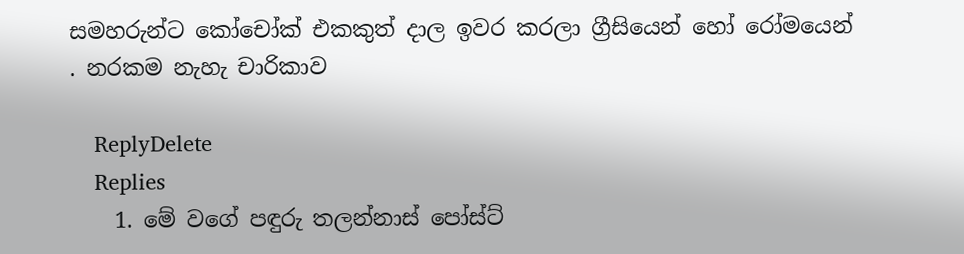සමහරුන්ට කෝචෝක් එකකුත් දාල ඉවර කරලා ග්‍රීසියෙන් හෝ රෝමයෙන් . නරකම නැහැ චාරිකාව

    ReplyDelete
    Replies
    1. මේ වගේ පඳුරු තලන්නාස් පෝස්ට්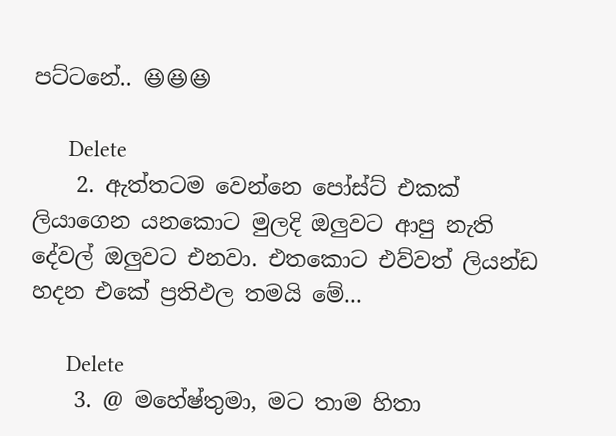පට්ටනේ.. 😆😆😆

      Delete
    2. ඇත්තටම වෙන්නෙ පෝස්ට් එකක් ලියාගෙන යනකොට මුලදි ඔලුවට ආපු නැති දේවල් ඔලුවට එනවා. එතකොට එව්වත් ලියන්ඩ හදන එකේ ප්‍රතිඵල තමයි මේ...

      Delete
    3. @ මහේෂ්තුමා, මට තාම හිතා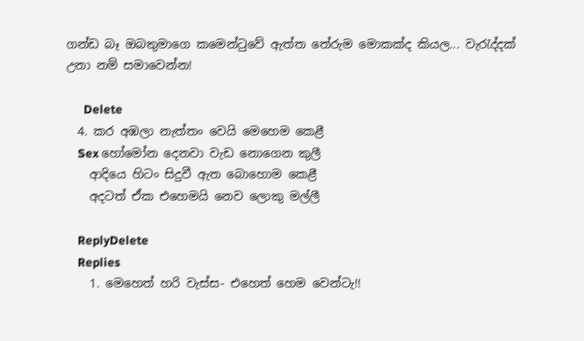ගන්ඩ බෑ ඔබතුමාගෙ කමෙන්ටුවේ ඇත්ත තේරුම මොකක්ද කියල... වැරැද්දක් උනා නම් සමාවෙන්න!

      Delete
  4. කර අඹලා නැත්තං වෙයි මෙහෙම කෙළී
    Sex හෝමෝන දෙනවා වැඩ නොගෙන කුලී
    ආදියෙ හිටං සිදුවී ඇත බොහොම කෙළී
    අදටත් ඒක එහෙමයි නෙව ලොකු මල්ලී

    ReplyDelete
    Replies
    1. මෙහෙත් හරි වැස්ස- එහෙත් හෙම වෙන්ටැ!!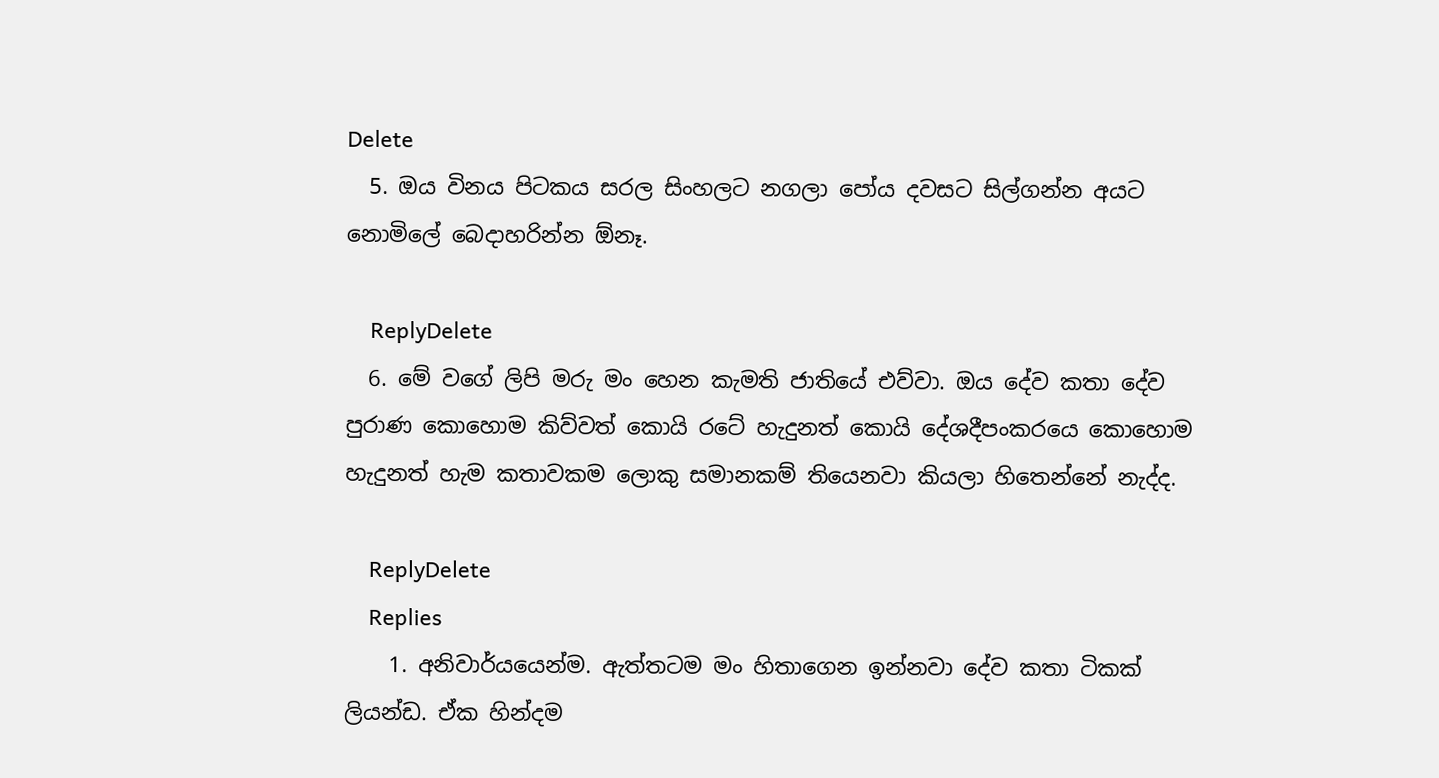Delete
  5. ඔය විනය පිටකය සරල සිංහලට නගලා පෝය දවසට සිල්ගන්න අයට නොමිලේ බෙදාහරින්න ඕනෑ.

    ReplyDelete
  6. මේ වගේ ලිපි මරු මං හෙන කැමති ජාතියේ එව්වා. ඔය දේව කතා දේව පුරාණ කොහොම කිව්වත් කොයි රටේ හැදුනත් කොයි දේශදීපංකරයෙ කොහොම හැදුනත් හැම කතාවකම ලොකු සමානකම් තියෙනවා කියලා හිතෙන්නේ නැද්ද.

    ReplyDelete
    Replies
    1. අනිවාර්යයෙන්ම. ඇත්තටම මං හිතාගෙන ඉන්නවා දේව කතා ටිකක් ලියන්ඩ. ඒක හින්දම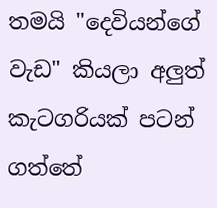තමයි "දෙවියන්ගේ වැඩ" කියලා අලුත් කැටගරියක් පටන් ගත්තේ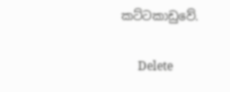කට්ටකාඩුවේ.

      Delete